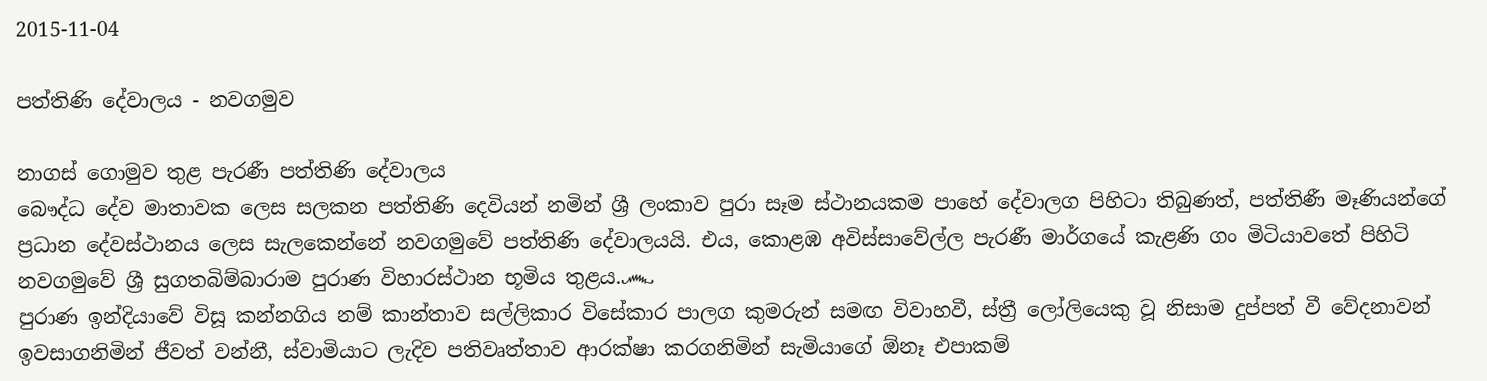2015-11-04

පත්තිණි දේවාලය - නවගමුව

නාගස් ගොමුව තුළ පැරණී පත්තිණි දේවාලය
බෞද්ධ දේව මාතාවක ලෙස සලකන පත්තිණි දෙවියන් නමින් ශ්‍රී ලංකාව පුරා සෑම ස්ථානයකම පාහේ දේවාලග පිහිටා තිබුණත්, පත්තිණී මෑණියන්ගේ ප්‍ර‍ධාන දේවස්ථානය ලෙස සැලකෙන්නේ නවගමුවේ පත්තිණි දේවාලයයි. එය, කොළඹ අවිස්සාවේල්ල පැරණී මාර්ගයේ කැළණි ගං මිටියාවතේ පිහිටි නවගමුවේ ශ්‍රී සුගතබිම්බාරාම පුරාණ විහාරස්ථාන භූමිය තුළය.෴
පුරාණ ඉන්දියාවේ විසූ කන්නගිය නම් කාන්තාව සල්ලිකාර විසේකාර පාලග කුමරුන් සමඟ විවාහවී, ස්ත්‍රී ලෝලියෙකු වූ නිසාම දුප්පත් වී වේදනාවන් ඉවසාගනිමින් ජීවත් වන්නී, ස්වාමියාට ලැදිව පතිවෘත්තාව ආරක්ෂා කරගනිමින් සැමියාගේ ඕනෑ එපාකම්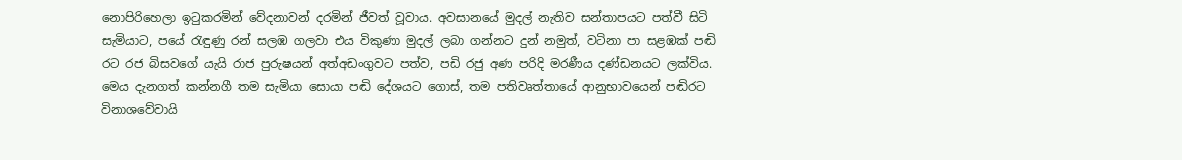නොපිරිහෙලා ඉටුකරමින් වේදනාවන් දරමින් ජීවත් වූවාය. අවසානයේ මුදල් නැතිව සන්තාපයට පත්වී සිටි සැමියාට, පයේ රැඳුණු රන් සලඹ ගලවා එය විකුණා මුදල් ලබා ගන්නට දුන් නමුත්, වටිනා පා සළඹක් පඬි රට රජ බිසවගේ යැයි රාජ පුරුෂයන් අත්අඩංගුවට පත්ව, පඩි රජු අණ පරිදි මරණීය දණ්ඩනයට ලක්විය. මෙය දැනගත් කන්නගී තම සැමියා සොයා පඬි දේශයට ගොස්, තම පතිවෘත්තායේ ආනුභාවයෙන් පඬිරට විනාශවේවායි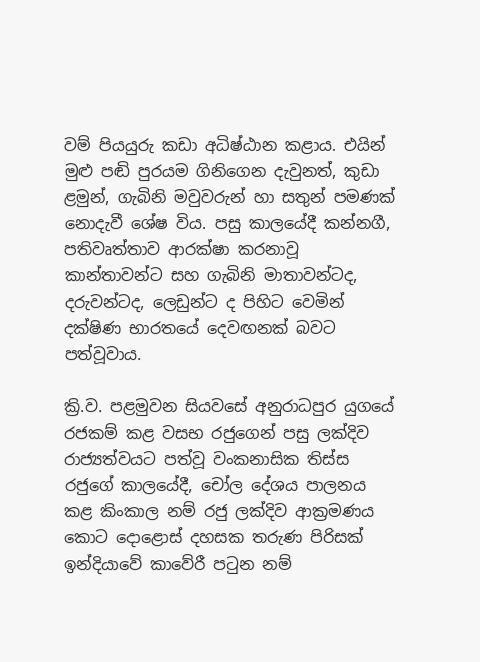වම් පියයුරු කඩා අධිෂ්ඨාන කළාය. එයින් මුළු පඬි පුරයම ගිනිගෙන දැවුනත්, කුඩා ළමුන්, ගැබිනි මවුවරුන් හා සතුන් පමණක් නොදැවී ශේෂ විය. පසු කාලයේදී කන්නගී, පතිවෘත්තාව ආරක්ෂා කරනාවූ කාන්තාවන්ට සහ ගැබිනි මාතාවන්ටද, දරුවන්ටද, ලෙඩුන්ට ද පිහිට වෙමින් දක්ෂිණ භාරතයේ දෙවඟනක් බවට පත්වූවාය.

ක්‍රි.ව. පළමුවන සියවසේ අනුරාධපුර යුගයේ රජකම් කළ වසභ රජුගෙන් පසු ලක්දිව රාජ්‍යත්වයට පත්වූ වංකනාසික තිස්ස රජුගේ කාලයේදී, චෝල දේශය පාලනය කළ කිංකාල නම් රජු ලක්දිව ආක්‍රමණය කොට දොළොස් දහසක තරුණ පිරිසක් ඉන්දියාවේ කාවේරී පටුන නම්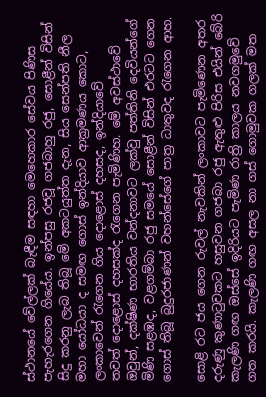ස්ථානයේ වේල්ලක් බැඳීම සඳහා මෙහෙකාර සේවය පිණිස පැහැරගෙන ගියේය. ඉන්පසු රජවූ ගජබාහු රජු, සොළීන් විසින් සිදු කරනු ලැබ තිබූ මේ අකටයුත්ත දැන, සිය සෙන්පති නීල මහා යෝධයා ද සමඟ ගොස් ඉන්දියාව ආක්‍රමණය කොට, ලංකාවෙන් රැගෙන ගිය ‍දොළොස් දහසද, ඉන්දියාවේ තවත් ‍දොළොස් දහසක්ද රැගෙන පැමිණිහ. මේ අවස්ථාවේ ඔවුන්, දක්ෂිණ භාරතිය වන්දනාවට ලක්වු පත්තිනි දෙවියන්ගේ මිණි සළඹද, වළගම්බා රජු සමයේ සොළීන් විසින් එරටට ගෙන ගොස් තිබූ බුදුරජාණන් වහන්සේගේ පාත්‍ර ධාතුවද රැගෙන ආහ.

සොළි රට ජය ගෙන රුවල් නැවකින් ලංකාවට පැමිණෙන අතර දරුණු කුණාටුවකට හසුවන ගජබා රජු ඇතුළු පිරිස එයින් බේරි කැලණි ගඟ ඔස්සේ ඉදිරියට පැමිණ රාත්‍රි කාලය නවගමුවේ ගත කරයි. කැලණි ගඟ අසල නා ගස් ගොමුවක ගලක් මත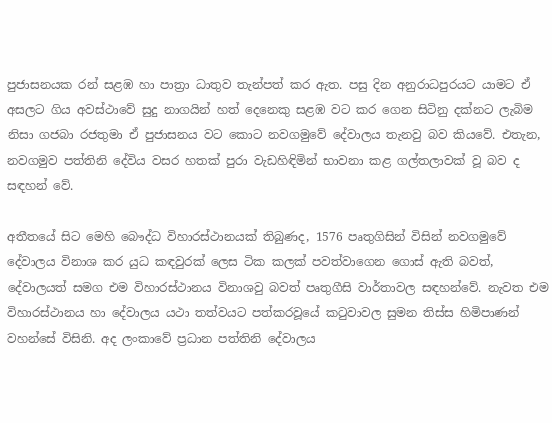පුජාසනයක රන් සළඹ හා පාත්‍රා ධාතුව තැන්පත් කර ඇත. පසු දින අනුරාධපුරයට යාමට ඒ අසලට ගිය අවස්ථාවේ සුදු නාගයින් හත් දෙනෙකු සළඹ වට කර ගෙන සිටිනු දක්නට ලැබිම නිසා ගජබා රජතුමා ඒ පුජාසනය වට කොට නවගමුවේ දේවාලය තැනවු බව කියවේ. එතැන, නවගමුව පත්තිනි දේවිය වසර හතක් පුරා වැඩහිඳිමින් භාවනා කළ ගල්තලාවක් වූ බව ද සඳහන් වේ.

අතීතයේ සිට මෙහි බෞද්ධ විහාරස්ථානයක් තිබුණද, 1576 පෘතුගිසින් විසින් නවගමුවේ දේවාලය විනාශ කර යුධ කඳවුරක් ලෙස ටික කලක් පවත්වාගෙන ගොස් ඇති බවත්, දේවාලයත් සමග එම විහාරස්ථානය විනාශවු බවත් පෘතුගීසි වාර්තාවල සඳහන්වේ. නැවත එම විහාරස්ථානය හා දේවාලය යථා තත්වයට පත්කරවූයේ කටුවාවල සුමන තිස්ස හිමිපාණන් වහන්සේ විසිනි. අද ලංකාවේ ප්‍රධාන පත්තිනි දේවාලය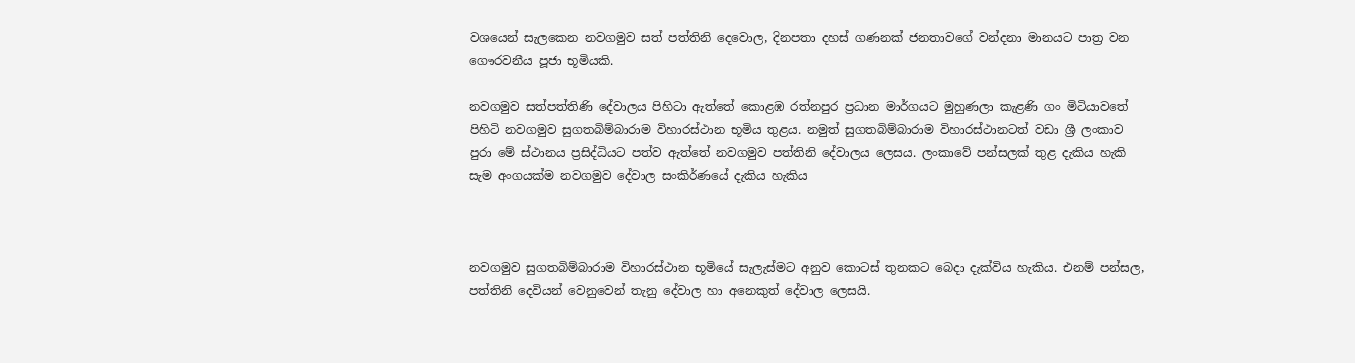වශයෙන් සැලකෙන නවගමුව සත් පත්තිනි දෙවොල, දිනපතා දහස් ගණනක් ජනතාවගේ වන්දනා මානයට පාත්‍ර වන ගෞරවනීය පූජා භූමියකි.

නවගමුව සත්පත්තිණි දේවාලය පිහිටා ඇත්තේ කොළඹ රත්නපුර ප්‍රධාන මාර්ගයට මුහුණලා කැළණි ගං මිටියාවතේ පිහිටි නවගමුව සුගතබිම්බාරාම විහාරස්ථාන භූමිය තුළය. නමුත් සුගතබිම්බාරාම විහාරස්ථානටත් වඩා ශ්‍රී ලංකාව පුරා මේ ස්ථානය ප්‍රසිද්ධියට පත්ව ඇත්තේ නවගමුව පත්තිනි දේවාලය ලෙසය. ලංකාවේ පන්සලක් තුළ දැකිය හැකි සැම අංගයක්ම නවගමුව දේවාල සංකිර්ණයේ දැකිය හැකිය



නවගමුව සුගතබිම්බාරාම විහාරස්ථාන භූමියේ සැලැස්මට අනුව කොටස් තුනකට බෙදා දැක්විය හැකිය. එනම් පන්සල, පත්තිනි දෙවියන් වෙනුවෙන් තැනු දේවාල හා අනෙකුත් දේවාල ලෙසයි.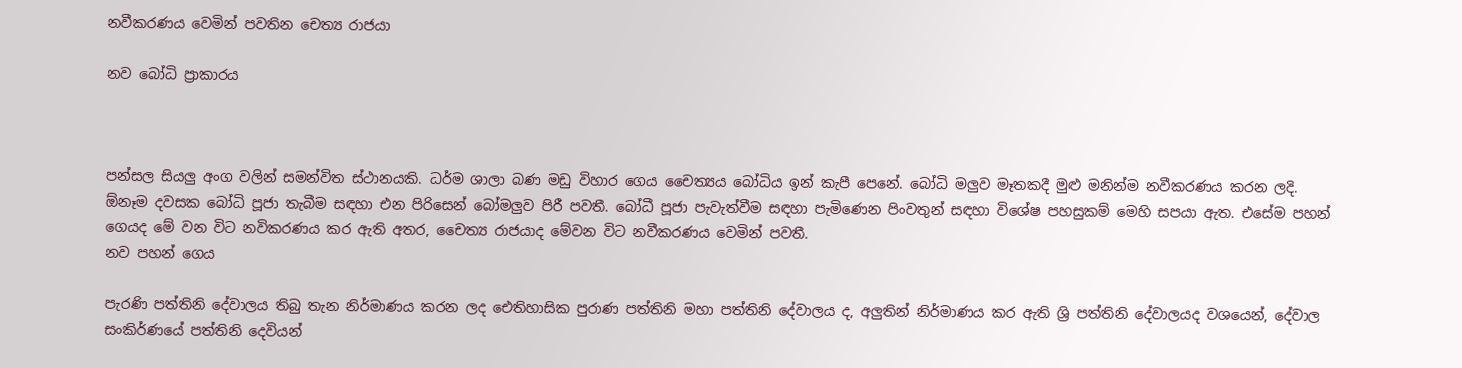නවීකරණය වෙමින් පවතින චෙත්‍ය රාජයා

නව බෝධි ප්‍රාකාරය



පන්සල සියලු අංග වලින් සමන්විත ස්ථානයකි. ධර්ම ශාලා බණ මඩු විහාර ගෙය චෛත්‍යය බෝධිය ඉන් කැපී පෙනේ. බෝධි මලුව මෑතකදී මුළු මනින්ම නවීකරණය කරන ලදි. ඕනෑම දවසක බෝධි පූජා තැබීම ස‍ඳහා එන පිරිසෙන් බෝමලුව පිරී පවතී. බෝධී පූජා පැවැත්වීම සඳහා පැමිණෙන පිංවතුන් සඳහා විශේෂ පහසුකම් මෙහි සපයා ඇත. එසේම පහන් ගෙයද මේ වන විට නවිකරණය කර ඇති අතර, චෛත්‍ය රාජයාද මේවන විට නවීකරණය වෙමින් පවතී.
නව පහන් ගෙය

පැරණි පත්තිනි දේවාලය තිබු තැන නිර්මාණය කරන ලද ඓතිහාසික පුරාණ පත්තිනි මහා පත්තිනි දේවාලය ද, අලුතින් නිර්මාණය කර ඇති ශ්‍රි පත්තිනි දේවාලයද වශයෙන්, දේවාල සංකිර්ණයේ පත්තිනි දෙවියන්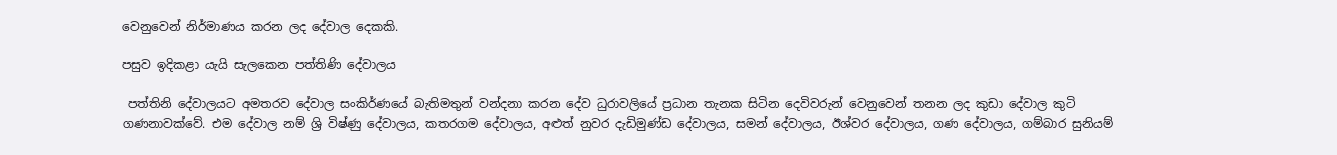වෙනුවෙන් නිර්මාණය කරන ලද දේවාල දෙකකි.

පසුව ඉදිකළා යැයි සැලකෙන පත්තිණි දේවාලය

 පත්තිනි දේවාලයට අමතරව දේවාල සංකිර්ණයේ බැතිමතුන් වන්දනා කරන දේව ධුරාවලියේ ප්‍රධාන තැනක සිටින දෙවිවරුන් වෙනුවෙන් තනන ලද කුඩා දේවාල කුටි ගණනාවක්වේ. එම දේවාල නම් ශ්‍රි විෂ්ණු දේවාලය, කතරගම දේවාලය, අළුත් නුවර දැඩිමුණ්ඩ දේවාලය, සමන් දේවාලය, ඊශ්වර දේවාලය, ගණ දේවාලය, ගම්බාර සුනියම්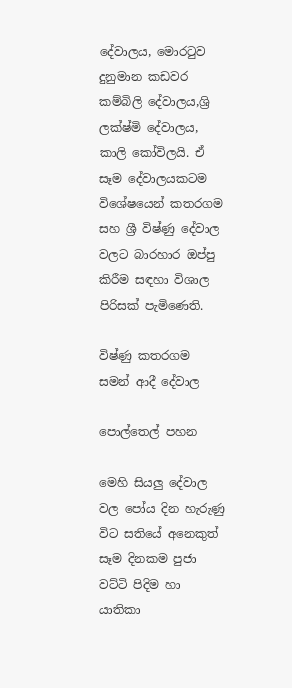දේවාලය, මොරටුව දුනුමාන කඩවර කම්බිලි දේවාලය,ශ්‍රි ලක්ෂ්මි දේවාලය, කාලි කෝවිලයි. ඒ සෑම දේවාලයකටම විශේෂයෙන් කතරගම සහ ශ්‍රී විෂ්ණු දේවාල වලට බාරහාර ඔප්පු කිරීම සඳහා විශාල පිරිසක් පැමිණෙති.

විෂ්ණු කතරගම සමන් ආදී දේවාල

පොල්තෙල් පහන

මෙහි සියලු දේවාල වල පෝය දින හැරුණු විට සතියේ අනෙකුත් සෑම දිනකම පුජා වට්ටි පිදිම හා යාතිකා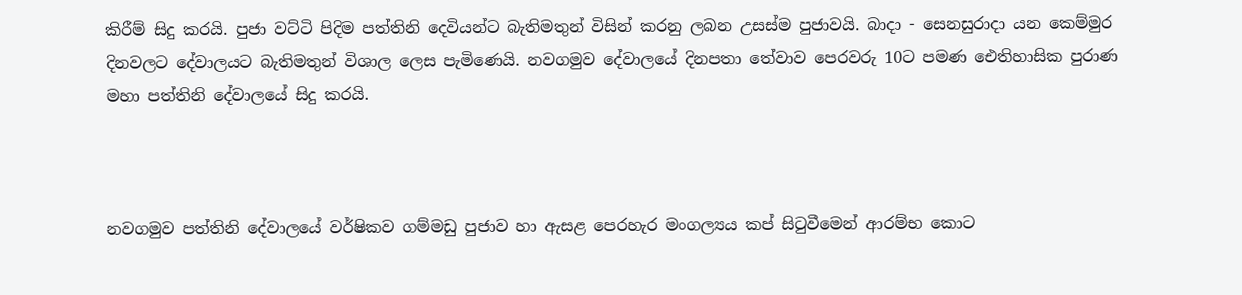කිරීම් සිදු කරයි. පුජා වට්ටි පිදිම පත්තිනි දෙවියන්ට බැතිමතුන් විසින් කරනු ලබන උසස්ම පුජාවයි. බාදා - සෙනසුරාදා යන කෙම්මුර දිනවලට දේවාලයට බැතිමතුන් විශාල ලෙස පැමිණෙයි. නවගමුව දේවාලයේ දිනපතා තේවාව පෙරවරු 10ට පමණ ඓතිහාසික පුරාණ මහා පත්තිනි දේවාලයේ සිදු කරයි.



නවගමුව පත්තිනි දේවාලයේ වර්ෂිකව ගම්මඩු පුජාව හා ඇසළ පෙරහැර මංගල්‍යය කප් සිටුවීමෙන් ආරම්භ කොට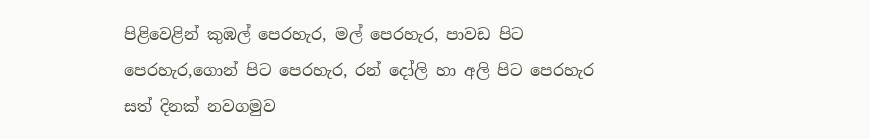පිළිවෙළින් කුඹල් පෙරහැර, මල් පෙරහැර, පාවඩ පිට පෙරහැර,ගොන් පිට පෙරහැර, රන් දෝලි හා අලි පිට පෙරහැර සත් දිනක් නවගමුව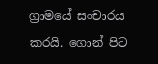ග්‍රාමයේ සංචාරය කරයි. ගොන් පිට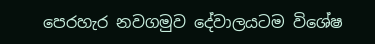පෙරහැර නවගමුව දේවාලයටම විශේෂ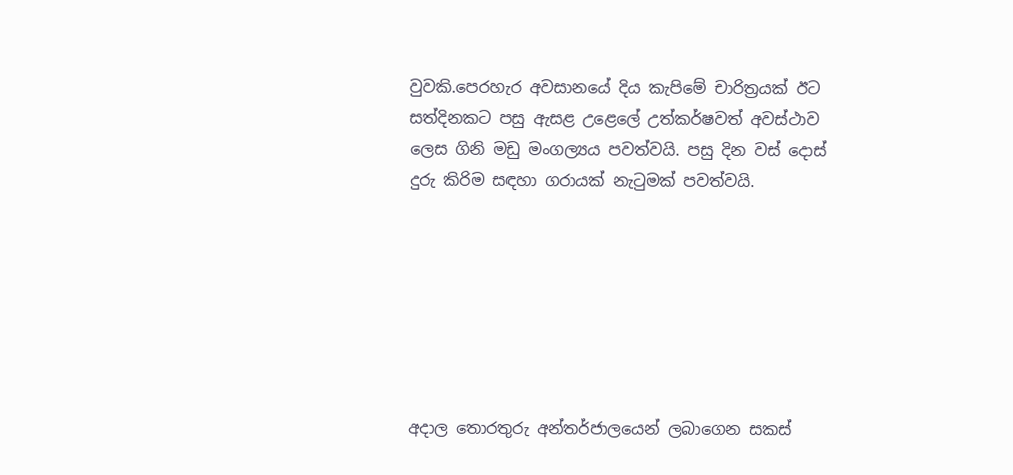වුවකි.පෙරහැර අවසානයේ දිය කැපිමේ චාරිත්‍රයක් ඊට සත්දිනකට පසු ඇසළ උළෙලේ උත්කර්ෂවත් අවස්ථාව ලෙස ගිනි මඩු මංගල්‍යය පවත්වයි. පසු දින වස් දොස් දුරු කිරිම සඳහා ගරායක් නැටුමක් පවත්වයි.







අදාල තොරතුරු අන්තර්ජාලයෙන් ලබාගෙන සකස්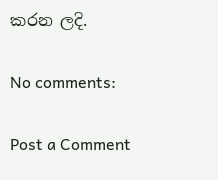කරන ලදි.

No comments:

Post a Comment